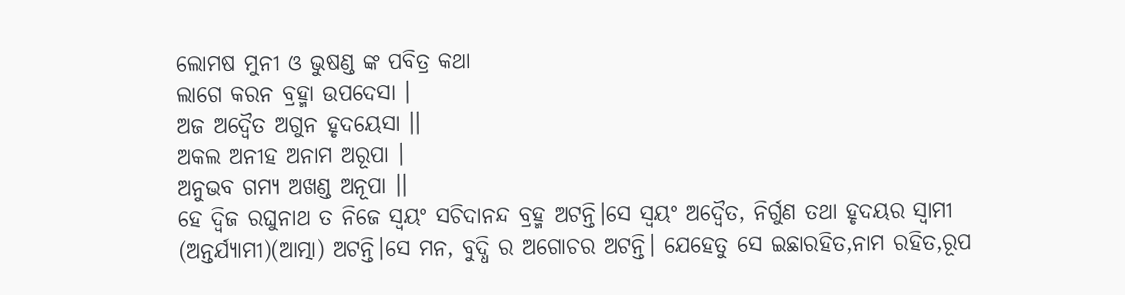ଲୋମଷ ମୁନୀ ଓ ଭୁଷଣ୍ଡ ଙ୍କ ପବିତ୍ର କଥା
ଲାଗେ କରନ ବ୍ରହ୍ମା ଉପଦେସା ।
ଅଜ ଅଦ୍ଵୈତ ଅଗୁନ ହୃଦୟେସା ।।
ଅକଲ ଅନୀହ ଅନାମ ଅରୂପା ।
ଅନୁଭବ ଗମ୍ଯ ଅଖଣ୍ଡ ଅନୂପା ।।
ହେ ଦ୍ବିଜ ରଘୁନାଥ ତ ନିଜେ ସ୍ବୟଂ ସଚିଦାନନ୍ଦ ବ୍ରହ୍ମ ଅଟନ୍ତି।ସେ ସ୍ବୟଂ ଅଦ୍ଵୈତ, ନିର୍ଗୁଣ ତଥା ହୃଦୟର ସ୍ବାମୀ (ଅନ୍ତର୍ଯ୍ୟାମୀ)(ଆତ୍ମା) ଅଟନ୍ତି।ସେ ମନ, ବୁଦ୍ଧି ର ଅଗୋଚର ଅଟନ୍ତି। ଯେହେତୁ ସେ ଇଛାରହିତ,ନାମ ରହିତ,ରୂପ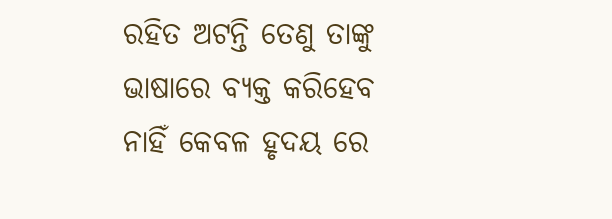ରହିତ ଅଟନ୍ତି ତେଣୁ ତାଙ୍କୁ ଭାଷାରେ ବ୍ୟକ୍ତ କରିହେବ ନାହିଁ କେବଳ ହୃଦୟ ରେ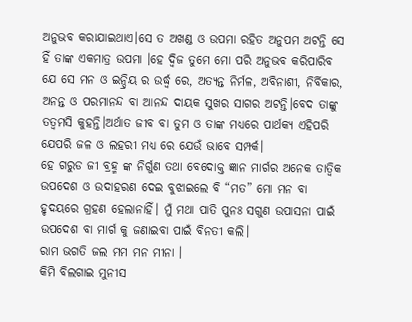ଅନୁଭବ କରାଯାଇଥାଏ।ସେ ତ ଅଖଣ୍ଡ ଓ ଉପମା ରହିତ ଅନୁପମ ଅଟନ୍ତି ସେ ହିଁ ତାଙ୍କ ଏକମାତ୍ର ଉପମା ।ହେ ଦ୍ବିଜ ତୁମେ ମୋ ପରି ଅନୁଭବ କରିପାରିବ ଯେ ସେ ମନ ଓ ଇନ୍ଦ୍ରିୟ ର ଉର୍ଦ୍ଧ୍ବ ରେ, ଅତ୍ୟନ୍ତ ନିର୍ମଳ, ଅବିନାଶୀ, ନିର୍ବିକାର, ଅନନ୍ତ ଓ ପରମାନନ୍ଦ ବା ଆନନ୍ଦ ଦାୟକ ସୁଖର ସାଗର ଅଟନ୍ତି।ବେଦ ତାଙ୍କୁ ତତ୍ବମସି କୁହନ୍ତି।ଅର୍ଥାତ ଜୀବ ବା ତୁମ ଓ ତାଙ୍କ ମଧ୍ୟରେ ପାର୍ଥକ୍ୟ ଏହିପରି ଯେପରି ଜଳ ଓ ଲହରୀ ମଧ୍ୟ ରେ ଯେଉଁ ଭାବେ ସମ୍ପର୍କ।
ହେ ଗରୁଡ ଜୀ ବ୍ରହ୍ମ ଙ୍କ ନିର୍ଗୁଣ ତଥା ବେଦୋକ୍ତ ଜ୍ଞାନ ମାର୍ଗର ଅନେକ ତାତ୍ବିକ ଉପଦେଶ ଓ ଉଦାହରଣ ଦେଇ ବୁଝାଇଲେ ବି “ମତ” ମୋ ମନ ବା ହୃଦୟରେ ଗ୍ରହଣ ହେଲାନାହିଁ। ମୁଁ ମଥା ପାତି ପୁନଃ ସଗୁଣ ଉପାସନା ପାଇଁ ଉପଦେଶ ବା ମାର୍ଗ କୁ ଜଣାଇବା ପାଇଁ ବିନତୀ କଲି।
ରାମ ଭଗତି ଜଲ ମମ ମନ ମୀନା ।
କିମି ବିଲଗାଇ ମୁନୀସ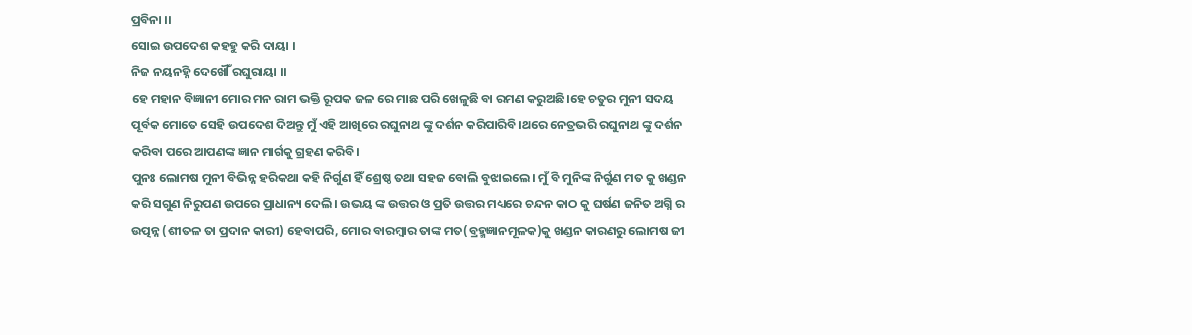ପ୍ରବିନା ।।
ସୋଇ ଉପଦେଶ କହହୁ କରି ଦାୟା ।
ନିଜ ନୟନହ୍ନି ଦେଖୌଁ ରଘୁରାୟା ।।
ହେ ମହାନ ବିଜ୍ଞାନୀ ମୋର ମନ ରାମ ଭକ୍ତି ରୂପକ ଜଳ ରେ ମାଛ ପରି ଖେଳୁଛି ବା ରମଣ କରୁଅଛି।ହେ ଚତୁର ମୁନୀ ସଦୟ ପୂର୍ବକ ମୋତେ ସେହି ଉପଦେଶ ଦିଅନ୍ତୁ ମୁଁ ଏହି ଆଖିରେ ରଘୁନାଥ ଙ୍କୁ ଦର୍ଶନ କରିପାରିବି।ଥରେ ନେତ୍ରଭରି ରଘୁନାଥ ଙ୍କୁ ଦର୍ଶନ କରିବା ପରେ ଆପଣଙ୍କ ଜ୍ଞାନ ମାର୍ଗକୁ ଗ୍ରହଣ କରିବି।
ପୁନଃ ଲୋମଷ ମୁନୀ ବିଭିନ୍ନ ହରିକଥା କହି ନିର୍ଗୁଣ ହିଁ ଶ୍ରେଷ୍ଠ ତଥା ସହଜ ବୋଲି ବୁଝାଇଲେ। ମୁଁ ବି ମୁନିଙ୍କ ନିର୍ଗୁଣ ମତ କୁ ଖଣ୍ଡନ କରି ସଗୁଣ ନିରୁପଣ ଉପରେ ପ୍ରାଧାନ୍ୟ ଦେଲି। ଉଭୟ ଙ୍କ ଉତ୍ତର ଓ ପ୍ରତି ଉତ୍ତର ମଧ୍ୟରେ ଚନ୍ଦନ କାଠ କୁ ଘର୍ଷଣ ଜନିତ ଅଗ୍ନି ର ଉତ୍ପନ୍ନ (ଶୀତଳ ତା ପ୍ରଦାନ କାରୀ) ହେବାପରି, ମୋର ବାରମ୍ବାର ତାଙ୍କ ମତ(ବ୍ରହ୍ମଜ୍ଞାନମୂଳକ)କୁ ଖଣ୍ଡନ କାରଣରୁ ଲୋମଷ ଜୀ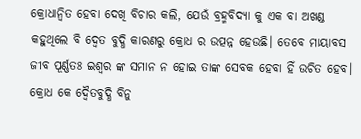କ୍ରୋଧାନ୍ୱିତ ହେବା ଦେଖି ବିଚାର କଲି, ଯେଉଁ ବ୍ରହ୍ମବିଦ୍ଯା କୁ ଏକ ବା ଅଖଣ୍ଡ କହୁଥିଲେ ବି ଦ୍ବେତ ବୁଦ୍ଧି କାରଣରୁ କ୍ରୋଧ ର ଉତ୍ପନ୍ନ ହେଉଛି। ତେବେ ମାୟାବସ ଜୀବ ପୂର୍ଣ୍ଣତଃ ଇଶ୍ଵର ଙ୍କ ସମାନ ନ ହୋଇ ତାଙ୍କ ସେବକ ହେବା ହିଁ ଉଚିତ ହେବ।
କ୍ରୋଧ କେ ଦ୍ବୈତବୁଦ୍ଧି ବିନୁ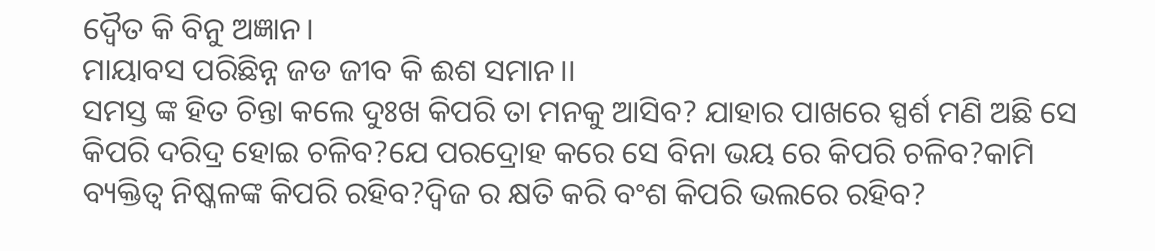ଦ୍ବୈତ କି ବିନୁ ଅଜ୍ଞାନ।
ମାୟାବସ ପରିଛିନ୍ନ ଜଡ ଜୀବ କି ଈଶ ସମାନ।।
ସମସ୍ତ ଙ୍କ ହିତ ଚିନ୍ତା କଲେ ଦୁଃଖ କିପରି ତା ମନକୁ ଆସିବ? ଯାହାର ପାଖରେ ସ୍ପର୍ଶ ମଣି ଅଛି ସେ କିପରି ଦରିଦ୍ର ହୋଇ ଚଳିବ?ଯେ ପରଦ୍ରୋହ କରେ ସେ ବିନା ଭୟ ରେ କିପରି ଚଳିବ?କାମି ବ୍ୟକ୍ତିତ୍ଵ ନିଷ୍କଳଙ୍କ କିପରି ରହିବ?ଦ୍ବିଜ ର କ୍ଷତି କରି ବଂଶ କିପରି ଭଲରେ ରହିବ?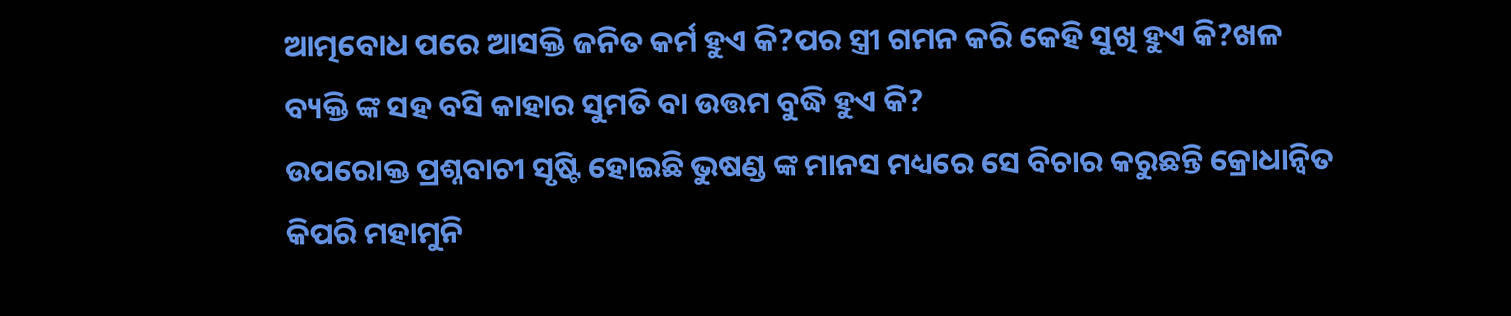ଆତ୍ମବୋଧ ପରେ ଆସକ୍ତି ଜନିତ କର୍ମ ହୁଏ କି?ପର ସ୍ତ୍ରୀ ଗମନ କରି କେହି ସୁଖି ହୁଏ କି?ଖଳ ବ୍ୟକ୍ତି ଙ୍କ ସହ ବସି କାହାର ସୁମତି ବା ଉତ୍ତମ ବୁଦ୍ଧି ହୁଏ କି?
ଉପରୋକ୍ତ ପ୍ରଶ୍ନବାଚୀ ସୃଷ୍ଟି ହୋଇଛି ଭୁଷଣ୍ଡ ଙ୍କ ମାନସ ମଧ୍ୟରେ ସେ ବିଚାର କରୁଛନ୍ତି କ୍ରୋଧାନ୍ୱିତ କିପରି ମହାମୁନି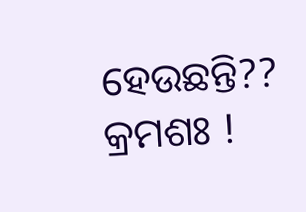ହେଉଛନ୍ତି??
କ୍ରମଶଃ !